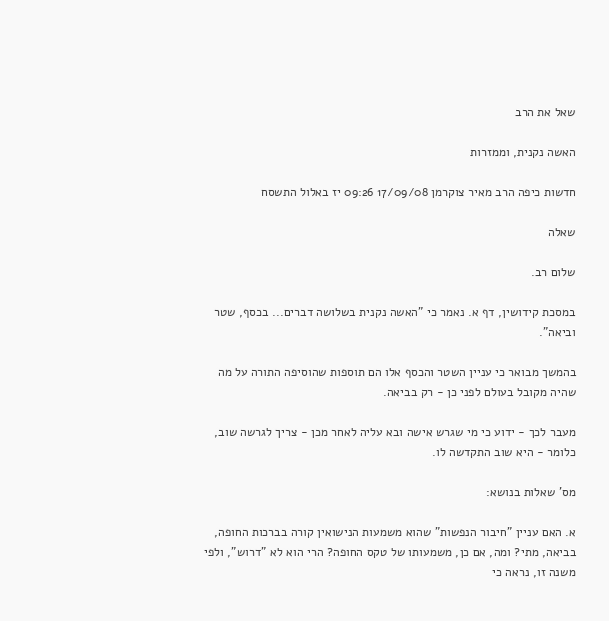שאל את הרב

האשה נקנית, וממזרות

חדשות כיפה הרב מאיר צוקרמן 17/09/08 09:26 יז באלול התשסח

שאלה

שלום רב.

במסכת קידושין, דף א. נאמר כי "האשה נקנית בשלושה דברים... בכסף, שטר וביאה".

בהמשך מבואר כי עניין השטר והכסף אלו הם תוספות שהוסיפה התורה על מה שהיה מקובל בעולם לפני כן - רק בביאה.

מעבר לכך - ידוע כי מי שגרש אישה ובא עליה לאחר מכן - צריך לגרשה שוב, כלומר - היא שוב התקדשה לו.

מס' שאלות בנושא:

א. האם עניין "חיבור הנפשות" שהוא משמעות הנישואין קורה בברכות החופה, בביאה, מתי? ומה, אם כן, משמעותו של טקס החופה? הרי הוא לא "דרוש", ולפי משנה זו, נראה כי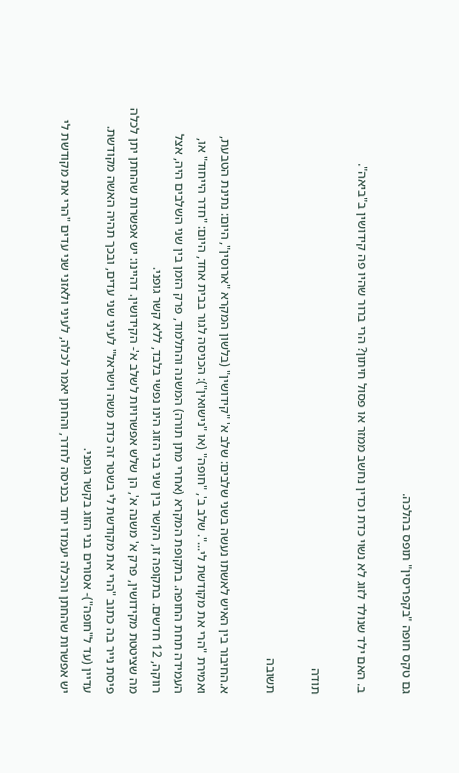גם טקס חופה "בקפריסין" תופס בהלכה.

ב. האם ילד שנולד לזוג לא נשוי כדת וכדין נחשב ממזר או פסול חיתון? הרי ברור שהיו פה קידושין ב"ביאה".

תודה

תשובה

א.החיבור בין האיש לאשתו נעשה בשני שלבים: שלב א' "קידושין" (בלשון המקרא "ארוסין", היום: נתינת הטבעת, ואמירת "הרי את מקודשת לי...". שלב ב', "חופה" (או "נישואין"): הכניסה לגור בבית אחד, היום: "חדר הייחוד" או, העמידה תחת החופה. בתקופת המקרא (אחרי מתן תורה) המשנה והתלמוד, פרק הזמן בין שני השלבים היה, אצל רווקה, 12 חדשים. בתקופה זו, הקשר בין שני בני הזוג הינו נפשי בלבד, ללא קשר גופני.
מה שציטטת מקידושין, פרק א' משנה א', הן שלש אפשרויות לשלב א'- הקידושין. דהיינו: יש אפשרות שהחתן יתן לכלה פיסת נייר בה כתוב "הרי את מקודשת לי בשטר זה כדת משה וישראל" לעיני שני עדים, ובכך תהיה האשה מקודשת. עדיין (עד ל"חופה")- אסורים בני הזוג בקשר גופני.
יש אפשרות שהחתן והכלה יעמדו יחד בכניסה לחדר, והחתן יאמר לכלה, לעיני ולאזני שני עדים "הרי את מקודשת לי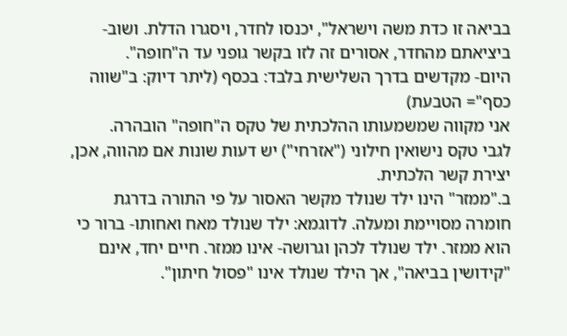בביאה זו כדת משה וישראל", יכנסו לחדר, ויסגרו הדלת. ושוב- ביציאתם מהחדר, אסורים זה לזו בקשר גופני עד ה"חופה".
היום- מקדשים בדרך השלישית בלבד: בכסף (ליתר דיוק: ב"שווה כסף"= הטבעת)
אני מקווה שמשמעותו ההלכתית של טקס ה"חופה" הובהרה.
לגבי טקס נישואין חילוני ("אזרחי") יש דעות שונות אם מהווה, אכן, יצירת קשר הלכתית.
ב."ממזר" הינו ילד שנולד מקשר האסור על פי התורה בדרגת חומרה מסויימת ומעלה. לדוגמא: ילד שנולד מאח ואחותו- ברור כי הוא ממזר. ילד שנולד לכהן וגרושה- אינו ממזר. חיים יחד, אינם "קידושין בביאה", אך הילד שנולד אינו "פסול חיתון".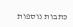כתבות נוספות